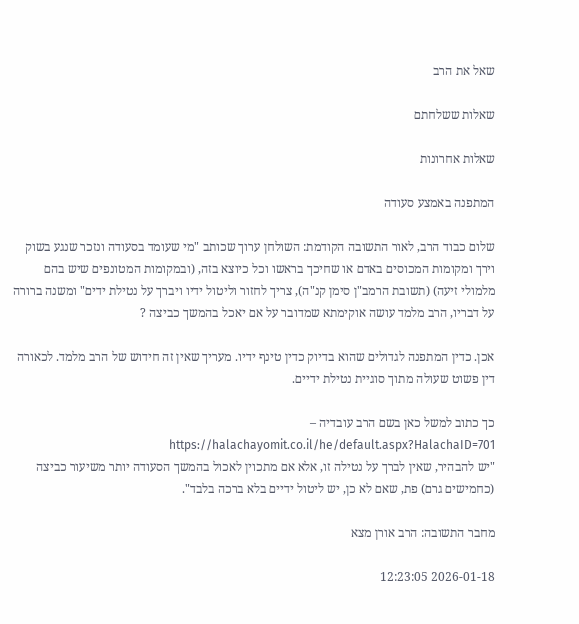שאל את הרב

שאלות ששלחתם

שאלות אחרונות

המתפנה באמצע סעודה

שלום כבוד הרב, לאור התשובה הקודמת: השולחן ערוך שכותב "מי שעומד בסעודה ונזכר שנגע בשוק וירך ומקומות המכוסים באדם או שחיכך בראשו וכל כיוצא בזה, (ובמקומות המטונפים שיש בהם מלמולי זיעה) (תשובת הרמב"ן סימן קנ"ה), צריך לחזור וליטול ידיו ויברך על נטילת ידים" ומשנה ברורה על דבריו, הרב מלמד עושה אוקימתא שמדובר על אם יאכל בהמשך כביצה ?

אכן. כדין המתפנה לגדולים שהוא בדיוק כדין טינף ידיו. מעריך שאין זה חידוש של הרב מלמד. לכאורה דין פשוט שעולה מתוך סוגיית נטילת ידיים.

כך כתוב למשל כאן בשם הרב עובדיה – https://halachayomit.co.il/he/default.aspx?HalachaID=701
"יש להבהיר, שאין לברך על נטילה זו, אלא אם מתכוין לאכול בהמשך הסעודה יותר משיעור כביצה (כחמישים גרם) פת, שאם לא כן, יש ליטול ידיים בלא ברכה בלבד".

מחבר התשובה: הרב אורן מצא

2026-01-18 12:23:05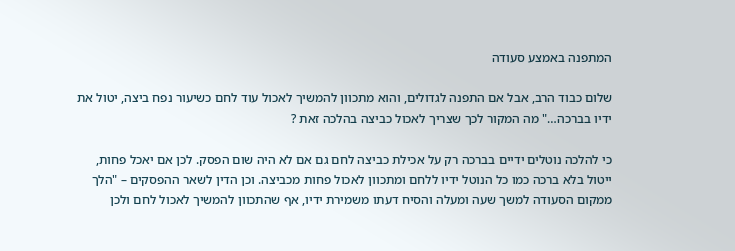המתפנה באמצע סעודה

שלום כבוד הרב, אבל אם התפנה לגדולים, והוא מתכוון להמשיך לאכול עוד לחם כשיעור נפח ביצה, יטול את ידיו בברכה…" מה המקור לכך שצריך לאכול כביצה בהלכה זאת ?

כי להלכה נוטלים ידיים בברכה רק על אכילת כביצה לחם גם אם לא היה שום הפסק. לכן אם יאכל פחות, ייטול בלא ברכה כמו כל הנוטל ידיו ללחם ומתכוון לאכול פחות מכביצה. וכן הדין לשאר ההפסקים – "הלך ממקום הסעודה למשך שעה ומעלה והסיח דעתו משמירת ידיו, אף שהתכוון להמשיך לאכול לחם ולכן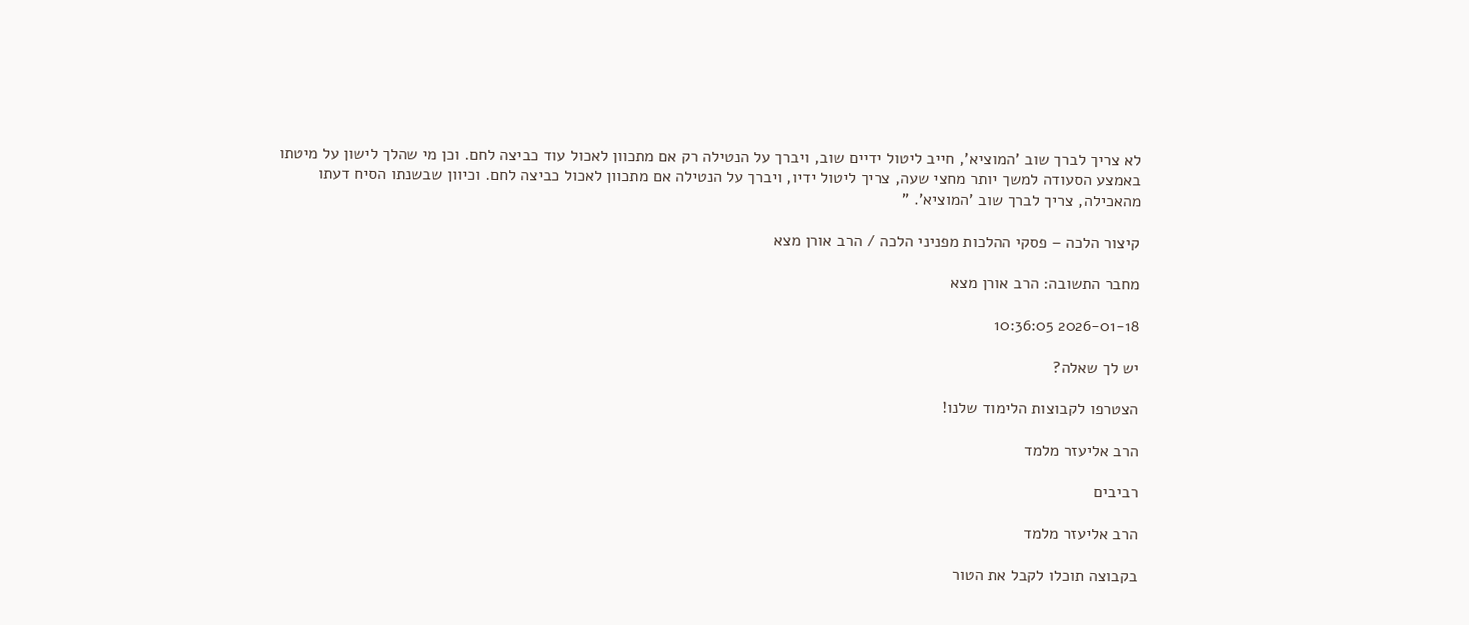לא צריך לברך שוב 'המוציא', חייב ליטול ידיים שוב, ויברך על הנטילה רק אם מתכוון לאכול עוד כביצה לחם. וכן מי שהלך לישון על מיטתו באמצע הסעודה למשך יותר מחצי שעה, צריך ליטול ידיו, ויברך על הנטילה אם מתכוון לאכול כביצה לחם. וכיוון שבשנתו הסיח דעתו מהאכילה, צריך לברך שוב 'המוציא'. "

קיצור הלכה – פסקי ההלכות מפניני הלכה / הרב אורן מצא

מחבר התשובה: הרב אורן מצא

2026-01-18 10:36:05

יש לך שאלה?

הצטרפו לקבוצות הלימוד שלנו!

הרב אליעזר מלמד

רביבים

הרב אליעזר מלמד

בקבוצה תוכלו לקבל את הטור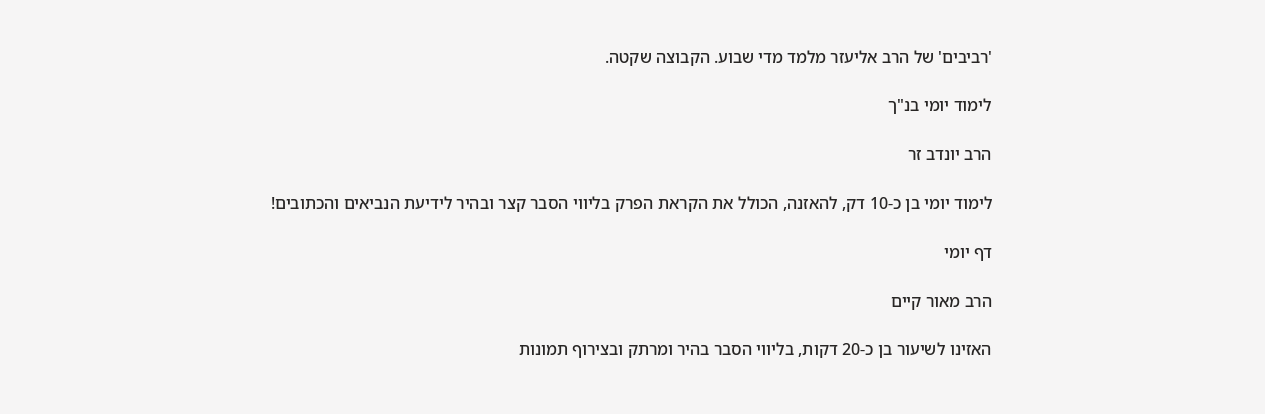'רביבים' של הרב אליעזר מלמד מדי שבוע. הקבוצה שקטה.

לימוד יומי בנ"ך

הרב יונדב זר

לימוד יומי בן כ-10 דק, להאזנה, הכולל את הקראת הפרק בליווי הסבר קצר ובהיר לידיעת הנביאים והכתובים!

דף יומי

הרב מאור קיים

האזינו לשיעור בן כ-20 דקות, בליווי הסבר בהיר ומרתק ובצירוף תמונות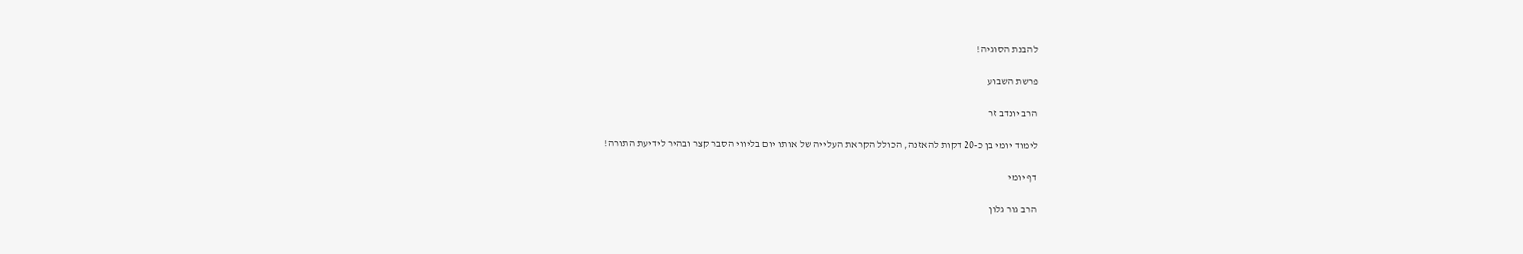להבנת הסוגיה!

פרשת השבוע

הרב יונדב זר

לימוד יומי בן כ-20 דקות להאזנה, הכולל הקראת העלייה של אותו יום בליווי הסבר קצר ובהיר לידיעת התורה!

דף יומי

הרב גור גלון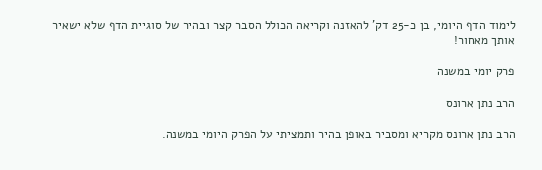לימוד הדף היומי, בן כ-25 דק' להאזנה וקריאה הכולל הסבר קצר ובהיר של סוגיית הדף שלא ישאיר אותך מאחור!

פרק יומי במשנה

הרב נתן ארונס

הרב נתן ארונס מקריא ומסביר באופן בהיר ותמציתי על הפרק היומי במשנה.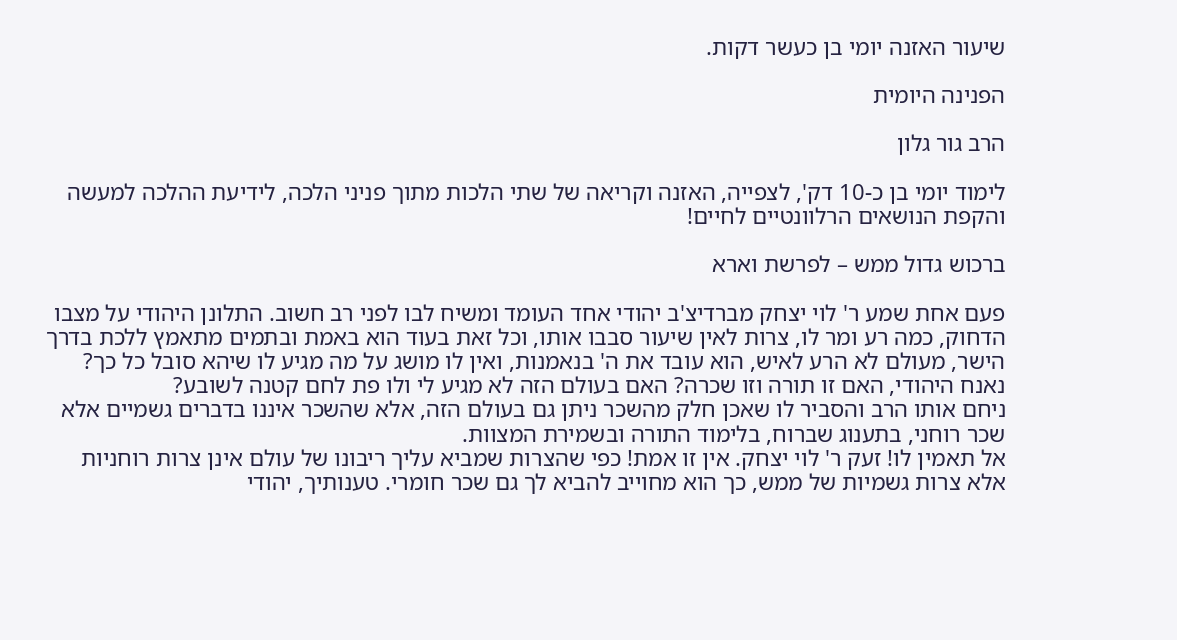שיעור האזנה יומי בן כעשר דקות.

הפנינה היומית

הרב גור גלון

לימוד יומי בן כ-10 דק', לצפייה, האזנה וקריאה של שתי הלכות מתוך פניני הלכה, לידיעת ההלכה למעשה והקפת הנושאים הרלוונטיים לחיים!

ברכוש גדול ממש – לפרשת וארא

פעם אחת שמע ר' לוי יצחק מברדיצ'ב יהודי אחד העומד ומשיח לבו לפני רב חשוב. התלונן היהודי על מצבו הדחוק, כמה רע ומר לו, צרות לאין שיעור סבבו אותו, וכל זאת בעוד הוא באמת ובתמים מתאמץ ללכת בדרך הישר, מעולם לא הרע לאיש, הוא עובד את ה' בנאמנות, ואין לו מושג על מה מגיע לו שיהא סובל כל כך?
נאנח היהודי, האם זו תורה וזו שכרה? האם בעולם הזה לא מגיע לי ולו פת לחם קטנה לשובע?
ניחם אותו הרב והסביר לו שאכן חלק מהשכר ניתן גם בעולם הזה, אלא שהשכר איננו בדברים גשמיים אלא שכר רוחני, בתענוג שברוח, בלימוד התורה ובשמירת המצוות.
אל תאמין לו! זעק ר' לוי יצחק. אין זו אמת! כפי שהצרות שמביא עליך ריבונו של עולם אינן צרות רוחניות אלא צרות גשמיות של ממש, כך הוא מחוייב להביא לך גם שכר חומרי. טענותיך, יהודי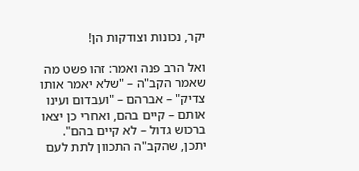יקר, נכונות וצודקות הן!

ואל הרב פנה ואמר: זהו פשט מה שאמר הקב"ה – "שלא יאמר אותו צדיק" – אברהם – "ועבדום ועינו אותם – קיים בהם, ואחרי כן יצאו ברכוש גדול – לא קיים בהם". יתכן, שהקב"ה התכוון לתת לעם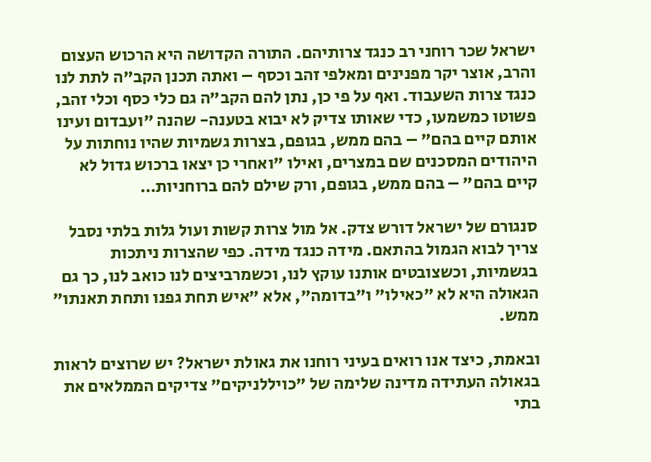ישראל שכר רוחני רב כנגד צרותיהם. התורה הקדושה היא הרכוש העצום והרב, אוצר יקר מפנינים ומאלפי זהב וכסף – ואתה תכנן הקב"ה לתת לנו כנגד צרות השעבוד. ואף על פי כן, נתן להם הקב"ה גם כלי כסף וכלי זהב, פשוטו כמשמעו, כדי שאותו צדיק לא יבוא בטענה- שהנה "ועבדום ועינו אותם קיים בהם" – בהם ממש, בגופם, בצרות גשמיות שהיו נוחתות על היהודים המסכנים שם במצרים, ואילו "ואחרי כן יצאו ברכוש גדול לא קיים בהם" – בהם ממש, בגופם, ורק שילם להם ברוחניות…

סנגורם של ישראל דורש צדק. אל מול צרות קשות ועול גלות בלתי נסבל צריך לבוא הגמול בהתאם. מידה כנגד מידה. כפי שהצרות ניתכות בגשמיות, וכשצובטים אותנו עוקץ לנו, וכשמרביצים לנו כואב לנו, כך גם הגאולה היא לא "כאילו" ו"בדומה", אלא "איש תחת גפנו ותחת תאנתו" ממש.

ובאמת, כיצד אנו רואים בעיני רוחנו את גאולת ישראל? יש שרוצים לראות בגאולה העתידה מדינה שלימה של "כויללניקים" צדיקים הממלאים את בתי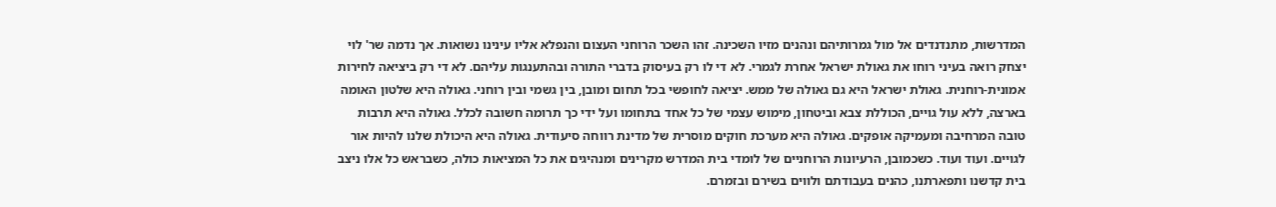המדרשות, מתנדנדים אל מול גמרותיהם ונהנים מזיו השכינה. זהו השכר הרוחני העצום והנפלא אליו עינינו נשואות. אך נדמה שר' לוי יצחק רואה בעיני רוחו את גאולת ישראל אחרת לגמרי. לא די לו רק בעיסוק בדברי התורה ובהתענגות עליהם. לא די רק ביציאה לחירות אמונית-רוחנית. גאולת ישראל היא גם גאולה של ממש. יציאה לחופשי בכל תחום ומובן, בין גשמי ובין רוחני. גאולה היא שלטון האומה בארצה, ללא עול גויים, הכוללת צבא וביטחון, מימוש עצמי של כל אחד בתחומו ועל ידי כך תרומה חשובה לכלל. גאולה היא תרבות טובה המרחיבה ומעמיקה אופקים. גאולה היא מערכת חוקים מוסרית של מדינת רווחה סיעודית. גאולה היא היכולת שלנו להיות אור לגויים. ועוד ועוד. כשכמובן, הרעיונות הרוחניים של לומדי בית המדרש מקרינים ומנהיגים את כל המציאות כולה, כשבראש כל אלו ניצב בית קדשנו ותפארתנו, כהנים בעבודתם ולווים בשירם ובזמרם.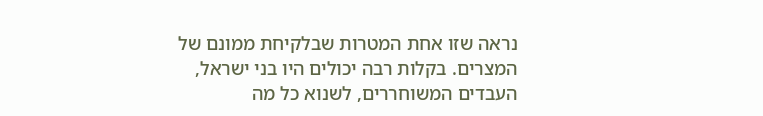נראה שזו אחת המטרות שבלקיחת ממונם של המצרים. בקלות רבה יכולים היו בני ישראל, העבדים המשוחררים, לשנוא כל מה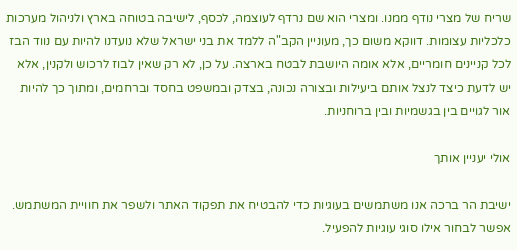שריח של מצרי נודף ממנו. ומצרי הוא שם נרדף לעוצמה, לכסף, לישיבה בטוחה בארץ ולניהול מערכות כלכליות עצומות. דווקא משום כך, מעוניין הקב"ה ללמד את בני ישראל שלא נועדנו להיות עם נווד הבז לכל קניינים חומריים, אלא אומה היושבת לבטח בארצה. על כן, לא רק שאין לבוז לרכוש ולקנין, אלא יש לדעת כיצד לנצל אותם ביעילות ובצורה נכונה, בצדק ובמשפט בחסד וברחמים, ומתוך כך להיות אור לגויים בין בגשמיות ובין ברוחניות.

אולי יעניין אותך

ישיבת הר ברכה אנו משתמשים בעוגיות כדי להבטיח את תפקוד האתר ולשפר את חוויית המשתמש. אפשר לבחור אילו סוגי עוגיות להפעיל.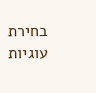בחירת עוגיות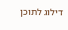דילוג לתוכן